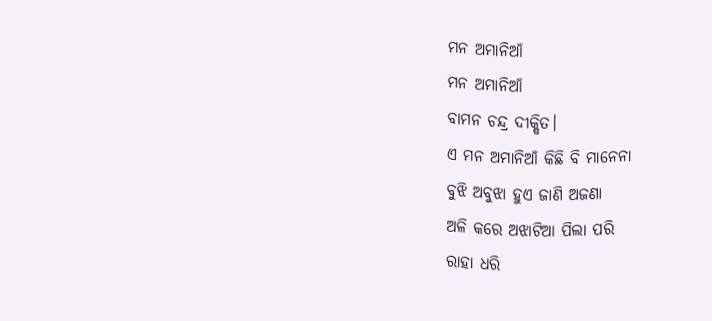ମନ ଅମାନିଆଁ
ମନ ଅମାନିଆଁ
ବାମନ ଚନ୍ଦ୍ର ଦୀକ୍ଷିତ।
ଏ ମନ ଅମାନିଆଁ କିଛି ବି ମାନେନା
ବୁଝି ଅବୁଝା ହୁଏ ଜାଣି ଅଜଣା
ଅଳି କରେ ଅଝାଟିଆ ପିଲା ପରି
ରାହା ଧରି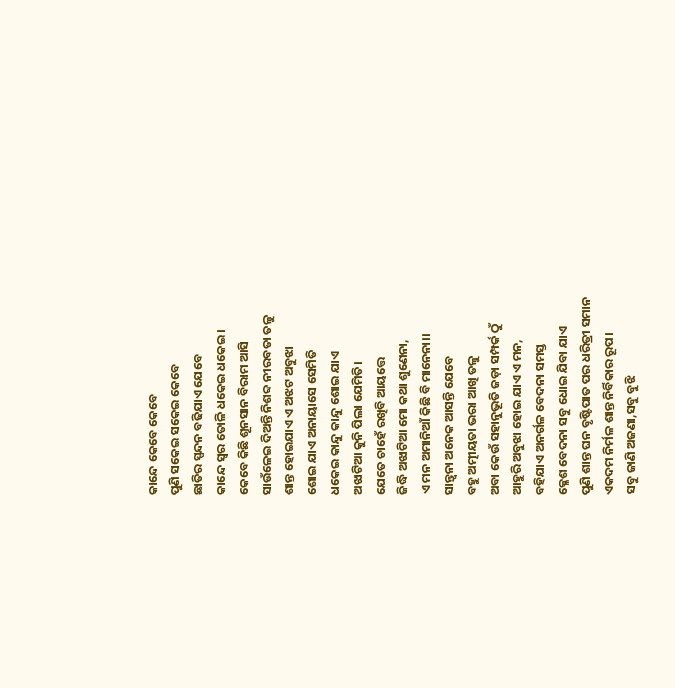କାନ୍ଦେ କେବେ କେବେ
ପୁଣି ସକେଇ ସକେଇ କେବେ
ଛାତିର ସ୍ପନ୍ଦନ ବଢିଯାଏ ଯେବେ
କାନ୍ଦେ ସ୍ୱର ତୋଳି ଧକେଇ ଧକେଇ।
କେବେ କିଛି ଶୂନସାନ ବିରାମ ଆସି
ସାଉଁଳେଇ ଦିଅନ୍ତି ନିଶବ୍ଦ ନୀରବତା ତଳୁ
ଶାନ୍ତ ହୋଇଯାଏ ଏ ଅଝଟ ଅବୁଝା
ଶୋଇ ଯାଏ ଅନାୟାସେ ସେମିତି
ଧକେଇ କାନ୍ଦୁ କାନ୍ଦୁ ଶୋଇ ଯାଏ
ଅଝାଟିଆ କୁନି ପିଲା ଯେମିତି।
ଯେତେ ଚାହେଁ ରଖିବି ଆୟତ୍ତେ
ଜିଦ୍ଧି ଅଝାଟିଆ ମୋ କଥା ଶୁଣେନା,
ଏ ମନ ଅମାନିଆଁ କିଛି ବି ମାନେନା।।
ସାନ୍ତ୍ୱନା ଅନେକ ଆସନ୍ତି ଯେବେ
ବହୁ ଅତ୍ମୀୟତା ଭରା ଆଖି ତଳୁ
ଅବା କେଉଁ ସହାନୁଭୂତି ଜଡ଼ା ସମ୍ପର୍କ ଠୁଁ
ଆହୁରି ଅବୁଝା ହୋଇ ଯାଏ ଏ ମନ,
ବହିଯାଏ ଅନର୍ଗଳ ବେଦନା ସମସ୍ତ
କ୍ଳେଶ ବେଦନା ସବୁ ଧୋଇ ଯିବା ଯାଏ
ପୁଣି ଶାନ୍ତ ଘନ ବୃଷ୍ଟିପାତ ପର ଧରିତ୍ରୀ ସମାନ
ଏକଦମ ନିର୍ମଳ ଶାନ୍ତ ନିର୍ବିକାର ରୂପ।
ସବୁ ଜାଣି ଅଜଣା,ସବୁ ବୁଝି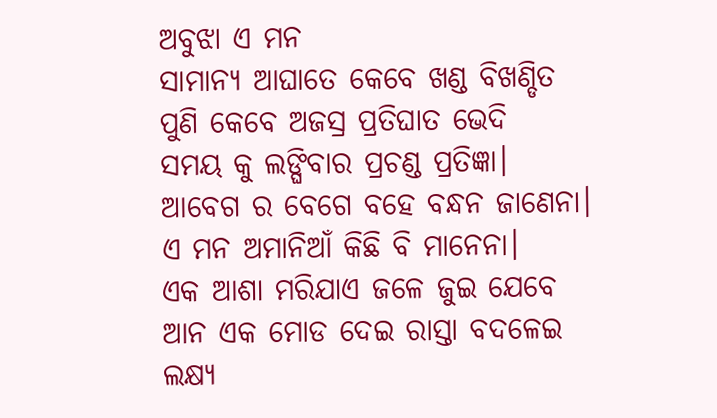ଅବୁଝା ଏ ମନ
ସାମାନ୍ୟ ଆଘାତେ କେବେ ଖଣ୍ଡ ବିଖଣ୍ଡିତ
ପୁଣି କେବେ ଅଜସ୍ର ପ୍ରତିଘାତ ଭେଦି
ସମୟ କୁ ଲଙ୍ଘିବାର ପ୍ରଚଣ୍ଡ ପ୍ରତିଜ୍ଞା।
ଆବେଗ ର ବେଗେ ବହେ ବନ୍ଧନ ଜାଣେନା।
ଏ ମନ ଅମାନିଆଁ କିଛି ବି ମାନେନା।
ଏକ ଆଶା ମରିଯାଏ ଜଳେ ଜୁଇ ଯେବେ
ଆନ ଏକ ମୋଡ ଦେଇ ରାସ୍ତା ବଦଳେଇ
ଲକ୍ଷ୍ୟ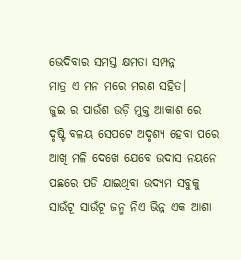ଭେଦିବାର ସମସ୍ତ କ୍ଷମତା ସମ୍ପନ୍ନ
ମାତ୍ର ଏ ମନ ମରେ ମରଣ ସହିତ।
ଜୁଇ ର ପାଉଁଶ ଉଡ଼ି ମୁକ୍ତ ଆକାଶ ରେ
ଦୃଷ୍ଟି ବଳୟ ସେପଟେ ଅଦୃଶ୍ୟ ହେବା ପରେ
ଆଖି ମଳି ଦେଖେ ଯେବେ ଉଦାସ ନୟନେ
ପଛରେ ପଡି ଯାଇଥିବା ଉଦ୍ୟମ ସବୁକୁ
ସାଉଁଟୂ ସାଉଁଟୂ ଜନ୍ମ ନିଏ ଭିନ୍ନ ଏକ ଆଶା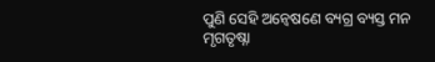ପୁଣି ସେହି ଅନ୍ୱେଷଣେ ବ୍ୟଗ୍ର ବ୍ୟସ୍ତ ମନ
ମୃଗତୃଷ୍ନା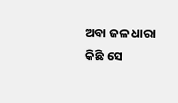ଅବା ଜଳ ଧାରା କିଛି ସେ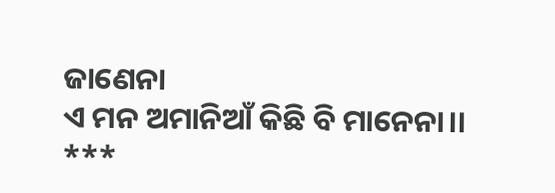ଜାଣେନା
ଏ ମନ ଅମାନିଆଁ କିଛି ବି ମାନେନା।।
***